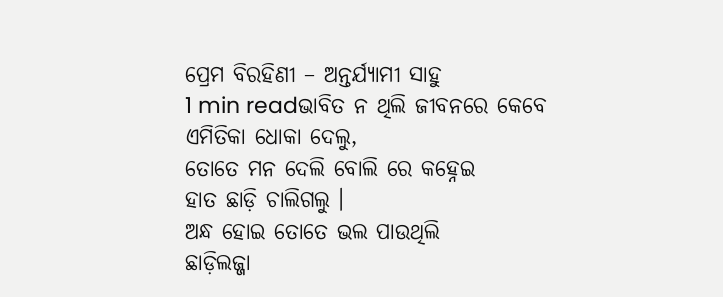ପ୍ରେମ ବିରହିଣୀ – ଅନ୍ତର୍ଯ୍ୟାମୀ ସାହୁ
1 min readଭାବିତ ନ ଥିଲି ଜୀବନରେ କେବେ
ଏମିତିକା ଧୋକା ଦେଲୁ,
ତୋତେ ମନ ଦେଲି ବୋଲି ରେ କହ୍ନେଇ
ହାତ ଛାଡ଼ି ଚାଲିଗଲୁ ।
ଅନ୍ଧ ହୋଇ ତୋତେ ଭଲ ପାଉଥିଲି
ଛାଡ଼ିଲଜ୍ଜା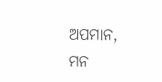ଅପମାନ,
ମନ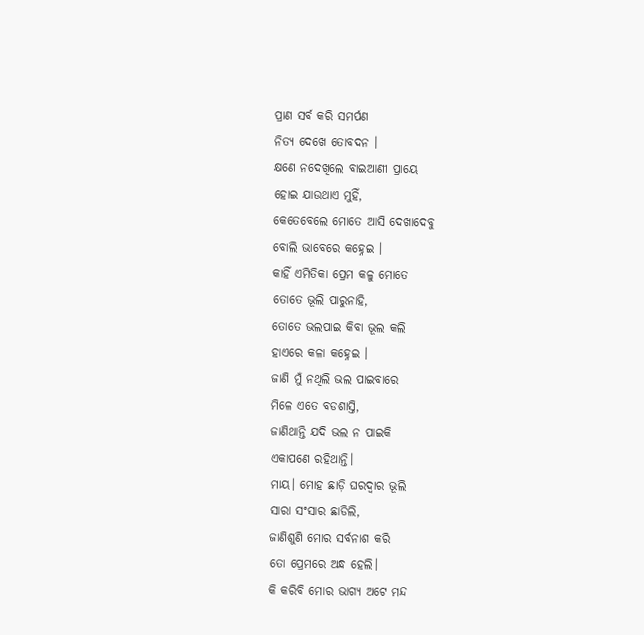ପ୍ରାଣ ସର୍ବ କରି ସମର୍ପଣ
ନିତ୍ୟ ଦେଖେ ତୋବଦନ ।
କ୍ଷଣେ ନଦେଖିଲେ ବାଇଆଣୀ ପ୍ରାୟେ
ହୋଇ ଯାଉଥାଏ ମୁହିଁ,
କେତେବେଲେ ମୋତେ ଆସି ଦେଖାଦେବୁ
ବୋଲି ଭାବେରେ କହ୍ନେଇ ।
କାହିଁ ଏମିତିକା ପ୍ରେମ କଳୁ ମୋତେ
ତୋତେ ଭୂଲି ପାରୁନାହି,
ତୋତେ ଭଲପାଇ କିବା ଭୂଲ କଲି
ହାଏରେ କଳା କହ୍ନେଇ ।
ଜାଣି ମୁଁ ନଥିଲି ଭଲ ପାଇବାରେ
ମିଳେ ଏତେ ବଡଶାସ୍ତି,
ଜାଣିଥାନ୍ତି ଯଦି ଭଲ ନ ପାଇକି
ଏକାପଣେ ରହିଥାନ୍ତି।
ମାୟ। ମୋହ ଛାଡ଼ି ଘରଦ୍ଵାର ଭୂଲି
ସାରା ସଂସାର ଛାଡିଲି,
ଜାଣିଶୁଣି ମୋର ସର୍ବନାଶ କରି
ତୋ ପ୍ରେମରେ ଅନ୍ଧ ହେଲି।
କି କରିବି ମୋର ଭାଗ୍ୟ ଅଟେ ମନ୍ଦ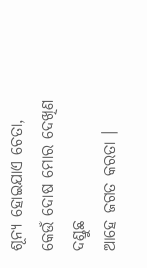ଶୂନ୍ୟ ହୋଇଯାଏ ଚେତା,
କେଉଁ ଦୋଷ ମୋର ଦେଖିଣ ଦଣ୍ଡୁଛ
ଆହେ ଜଗତ କରତା ।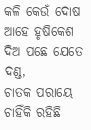କଳି କେଉଁ ଦୋଷ ଆହେ ହୃଷିକେଶ
ଦିଅ ପଛେ ଯେତେ ଦଣ୍ଡ,
ଚାତକ ପରାୟେ ଚାହିଁକି ରହିଛି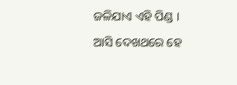ଜଳିଯାଏ ଏହି ପିଣ୍ଡ ।
ଆସି ଦେଖଥରେ ହେ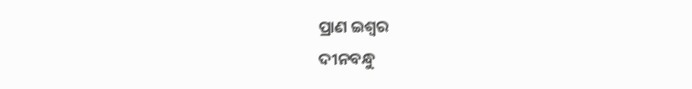ପ୍ରାଣ ଇଶ୍ବର
ଦୀନବନ୍ଧୁ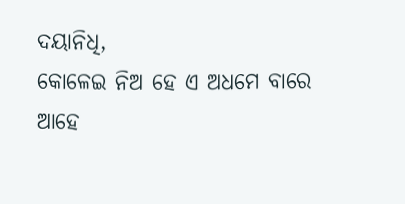ଦୟାନିଧି,
କୋଳେଇ ନିଅ ହେ ଏ ଅଧମେ ବାରେ
ଆହେ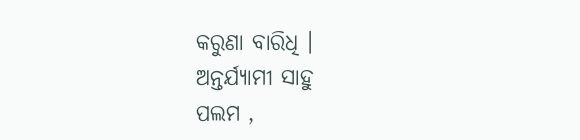କରୁଣା ବାରିଧି ।
ଅନ୍ତର୍ଯ୍ୟାମୀ ସାହୁ
ପଲମ ,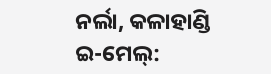ନର୍ଲା, କଳାହାଣ୍ଡି
ଇ-ମେଲ୍: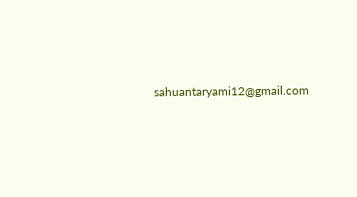sahuantaryami12@gmail.com